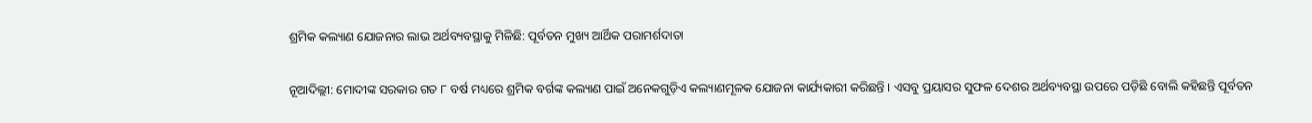ଶ୍ରମିକ କଲ୍ୟାଣ ଯୋଜନାର ଲାଭ ଅର୍ଥବ୍ୟବସ୍ଥାକୁ ମିଳିଛି: ପୂର୍ବତନ ମୁଖ୍ୟ ଆର୍ଥିକ ପରାମର୍ଶଦାତା

ନୂଆଦିଲ୍ଲୀ: ମୋଦୀଙ୍କ ସରକାର ଗତ ୮ ବର୍ଷ ମଧ୍ୟରେ ଶ୍ରମିକ ବର୍ଗଙ୍କ କଲ୍ୟାଣ ପାଇଁ ଅନେକଗୁଡ଼ିଏ କଲ୍ୟାଣମୂଳକ ଯୋଜନା କାର୍ଯ୍ୟକାରୀ କରିଛନ୍ତି । ଏସବୁ ପ୍ରୟାସର ସୁଫଳ ଦେଶର ଅର୍ଥବ୍ୟବସ୍ଥା ଉପରେ ପଡ଼ିଛି ବୋଲି କହିଛନ୍ତି ପୂର୍ବତନ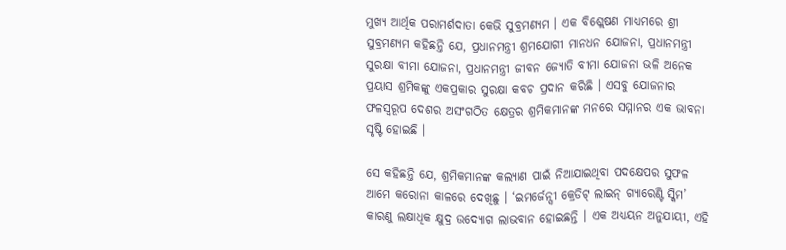ମୁଖ୍ୟ ଆର୍ଥିକ ପରାମର୍ଶଦାତା କେଭି ସୁବ୍ରମଣ୍ୟମ । ଏକ ବିଶ୍ଲେଷଣ ମାଧ୍ୟମରେ ଶ୍ରୀ ସୁବ୍ରମଣ୍ୟମ କହିଛନ୍ତି ଯେ, ପ୍ରଧାନମନ୍ତ୍ରୀ ଶ୍ରମଯୋଗୀ ମାନଧନ ଯୋଜନା, ପ୍ରଧାନମନ୍ତ୍ରୀ ସୁରକ୍ଷା ବୀମା ଯୋଜନା, ପ୍ରଧାନମନ୍ତ୍ରୀ ଜୀବନ ଜ୍ୟୋତି ବୀମା ଯୋଜନା ଭଳି ଅନେକ ପ୍ରୟାସ ଶ୍ରମିକଙ୍କୁ ଏକପ୍ରକାର ସୁରକ୍ଷା କବଚ ପ୍ରଦାନ କରିଛି । ଏସବୁ ଯୋଜନାର ଫଳସ୍ବରୂପ ଦେଶର ଅସଂଗଠିତ କ୍ଷେତ୍ରର ଶ୍ରମିକମାନଙ୍କ ମନରେ ସମ୍ମାନର ଏକ ଭାବନା ସୃଷ୍ଟି ହୋଇଛି ।

ସେ କହିଛନ୍ତି ଯେ, ଶ୍ରମିକମାନଙ୍କ କଲ୍ୟାଣ ପାଇଁ ନିଆଯାଇଥିବା ପଦକ୍ଷେପର ସୁଫଳ ଆମେ କରୋନା କାଳରେ ଦେଖିଛୁ । ‘ଇମର୍ଜେନ୍ସୀ କ୍ରେଡିଟ୍ ଲାଇନ୍ ଗ୍ୟାରେଣ୍ଟି ସ୍କିମ’ କାରଣୁ ଲକ୍ଷାଧିକ କ୍ଷୁଦ୍ର ଉଦ୍ୟୋଗ ଲାଭବାନ ହୋଇଛନ୍ତି । ଏକ ଅଧ୍ୟୟନ ଅନୁଯାୟୀ, ଏହି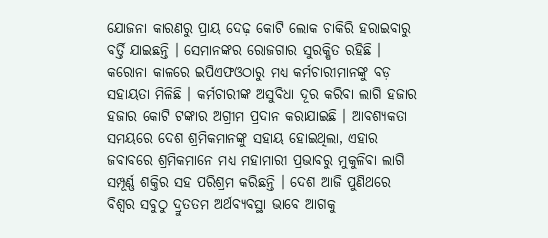ଯୋଜନା କାରଣରୁ ପ୍ରାୟ ଦେଢ଼ କୋଟି ଲୋକ ଚାକିରି ହରାଇବାରୁ ବର୍ତ୍ତି ଯାଇଛନ୍ତି । ସେମାନଙ୍କର ରୋଜଗାର ସୁରକ୍ଷିତ ରହିଛି । କରୋନା କାଳରେ ଇପିଏଫଓଠାରୁ ମଧ୍ୟ କର୍ମଚାରୀମାନଙ୍କୁ ବଡ଼ ସହାୟତା ମିଳିଛି । କର୍ମଚାରୀଙ୍କ ଅସୁବିଧା ଦୂର କରିବା ଲାଗି ହଜାର ହଜାର କୋଟି ଟଙ୍କାର ଅଗ୍ରୀମ ପ୍ରଦାନ କରାଯାଇଛି । ଆବଶ୍ୟକତା ସମୟରେ ଦେଶ ଶ୍ରମିକମାନଙ୍କୁ ସହାୟ ହୋଇଥିଲା, ଏହାର ଜବାବରେ ଶ୍ରମିକମାନେ ମଧ୍ୟ ମହାମାରୀ ପ୍ରଭାବରୁ ମୁକୁଳିବା ଲାଗି ସମ୍ପୂର୍ଣ୍ଣ ଶକ୍ତିର ସହ ପରିଶ୍ରମ କରିଛନ୍ତି । ଦେଶ ଆଜି ପୁଣିଥରେ ବିଶ୍ବର ସବୁଠୁ ଦ୍ରୁତତମ ଅର୍ଥବ୍ୟବସ୍ଥା ଭାବେ ଆଗକୁ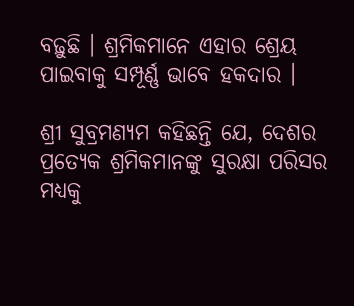ବଢ଼ୁଛି । ଶ୍ରମିକମାନେ ଏହାର ଶ୍ରେୟ ପାଇବାକୁ ସମ୍ପୂର୍ଣ୍ଣ ଭାବେ ହକଦାର ।

ଶ୍ରୀ ସୁବ୍ରମଣ୍ୟମ କହିଛନ୍ତି ଯେ, ଦେଶର ପ୍ରତ୍ୟେକ ଶ୍ରମିକମାନଙ୍କୁ ସୁରକ୍ଷା ପରିସର ମଧ୍ୟକୁ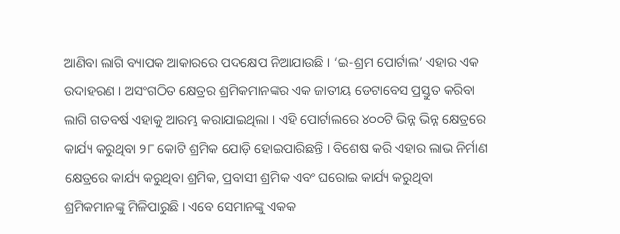ଆଣିବା ଲାଗି ବ୍ୟାପକ ଆକାରରେ ପଦକ୍ଷେପ ନିଆଯାଉଛି । ‘ଇ-ଶ୍ରମ ପୋର୍ଟାଲ’ ଏହାର ଏକ ଉଦାହରଣ । ଅସଂଗଠିତ କ୍ଷେତ୍ରର ଶ୍ରମିକମାନଙ୍କର ଏକ ଜାତୀୟ ଡେଟାବେସ ପ୍ରସ୍ତୁତ କରିବା ଲାଗି ଗତବର୍ଷ ଏହାକୁ ଆରମ୍ଭ କରାଯାଇଥିଲା । ଏହି ପୋର୍ଟାଲରେ ୪୦୦ଟି ଭିନ୍ନ ଭିନ୍ନ କ୍ଷେତ୍ରରେ କାର୍ଯ୍ୟ କରୁଥିବା ୨୮ କୋଟି ଶ୍ରମିକ ଯୋଡ଼ି ହୋଇପାରିଛନ୍ତି । ବିଶେଷ କରି ଏହାର ଲାଭ ନିର୍ମାଣ କ୍ଷେତ୍ରରେ କାର୍ଯ୍ୟ କରୁଥିବା ଶ୍ରମିକ, ପ୍ରବାସୀ ଶ୍ରମିକ ଏବଂ ଘରୋଇ କାର୍ଯ୍ୟ କରୁଥିବା ଶ୍ରମିକମାନଙ୍କୁ ମିଳିପାରୁଛି । ଏବେ ସେମାନଙ୍କୁ ଏକକ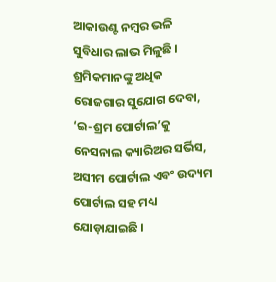ଆକାଉଣ୍ଟ ନମ୍ବର ଭଳି ସୁବିଧାର ଲାଭ ମିଳୁଛି । ଶ୍ରମିକମାନଙ୍କୁ ଅଧିକ ରୋଜଗାର ସୁଯୋଗ ଦେବା, ‘ଇ-ଶ୍ରମ ପୋର୍ଟାଲ’କୁ ନେସନାଲ କ୍ୟାରିଅର ସର୍ଭିସ, ଅସୀମ ପୋର୍ଟାଲ ଏବଂ ଉଦ୍ୟମ ପୋର୍ଟାଲ ସହ ମଧ୍ୟ ଯୋଡ଼ାଯାଇଛି ।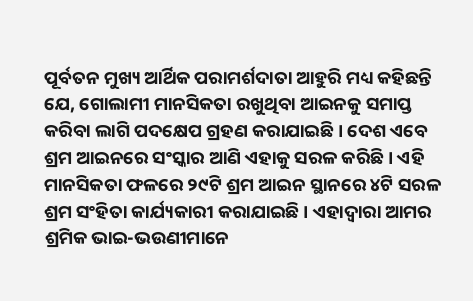ପୂର୍ବତନ ମୁଖ୍ୟ ଆର୍ଥିକ ପରାମର୍ଶଦାତା ଆହୁରି ମଧ୍ୟ କହିଛନ୍ତି ଯେ, ଗୋଲାମୀ ମାନସିକତା ରଖୁଥିବା ଆଇନକୁ ସମାପ୍ତ କରିବା ଲାଗି ପଦକ୍ଷେପ ଗ୍ରହଣ କରାଯାଇଛି । ଦେଶ ଏବେ ଶ୍ରମ ଆଇନରେ ସଂସ୍କାର ଆଣି ଏହାକୁ ସରଳ କରିଛି । ଏହି ମାନସିକତା ଫଳରେ ୨୯ଟି ଶ୍ରମ ଆଇନ ସ୍ଥାନରେ ୪ଟି ସରଳ ଶ୍ରମ ସଂହିତା କାର୍ଯ୍ୟକାରୀ କରାଯାଇଛି । ଏହାଦ୍ବାରା ଆମର ଶ୍ରମିକ ଭାଇ-ଭଉଣୀମାନେ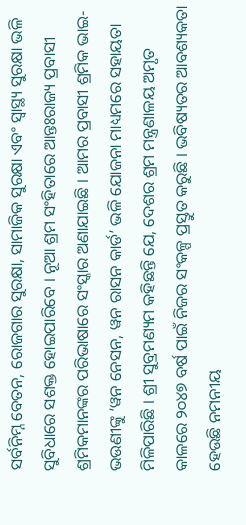ସର୍ବନିମ୍ନ ବେତନ, ରୋଜଗାର ସୁରକ୍ଷା, ସାମାଜିକ ସୁରକ୍ଷା ଏବଂ ସ୍ବାସ୍ଥ୍ୟ ସୁରକ୍ଷା ଭଳି ସୁବିଧାରେ ସଶକ୍ତ ହୋଇପାରିବେ । ନୂଆ ଶ୍ରମ ସଂହିତାରେ ଆନ୍ତଃରାଜ୍ୟ ପ୍ରବାସୀ ଶ୍ରମିକମାନଙ୍କର ପରିଭାଷାରେ ସଂସ୍କାର ଅଣାଯାଇଛି । ଆମର ପ୍ରବାସୀ ଶ୍ରମିକ ଭାଇ-ଭଉଣୀଙ୍କୁ ‘ୱନ ନେସନ, ୱନ ରାସନ କାର୍ଡ’ ଭଳି ଯୋଜନା ମାଧ୍ୟମରେ ସହାୟତା ମିଳିପାରିଛି । ଶ୍ରୀ ସୁବ୍ରମଣ୍ୟମ କହିଛନ୍ତି ଯେ, ଦେଶର ଶ୍ରମ ମନ୍ତ୍ରଣାଳୟ ଅମୃତ କାଳରେ ୨୦୪୭ ବର୍ଷ ପାଇଁ ନିଜର ସଂକଳ୍ପ ପ୍ରସ୍ତୁତ କରୁଛି । ଭବିଷ୍ୟତର ଆବଶ୍ୟକତା ହେଉଛି ନମନୀୟ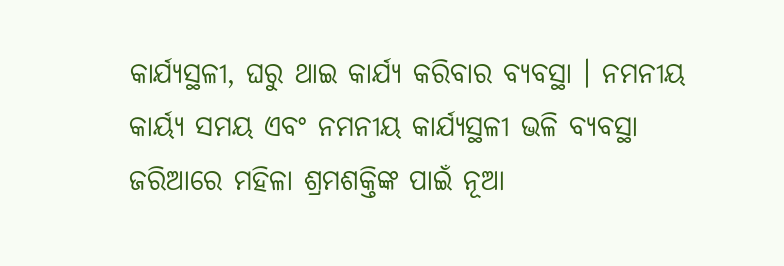କାର୍ଯ୍ୟସ୍ଥଳୀ, ଘରୁ ଥାଇ କାର୍ଯ୍ୟ କରିବାର ବ୍ୟବସ୍ଥା । ନମନୀୟ କାର୍ୟ୍ୟ ସମୟ ଏବଂ ନମନୀୟ କାର୍ଯ୍ୟସ୍ଥଳୀ ଭଳି ବ୍ୟବସ୍ଥା ଜରିଆରେ ମହିଳା ଶ୍ରମଶକ୍ତିଙ୍କ ପାଇଁ ନୂଆ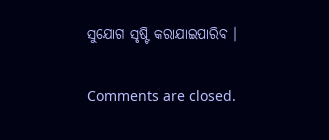ସୁଯୋଗ ସୃଷ୍ଟି କରାଯାଇପାରିବ ।

Comments are closed.